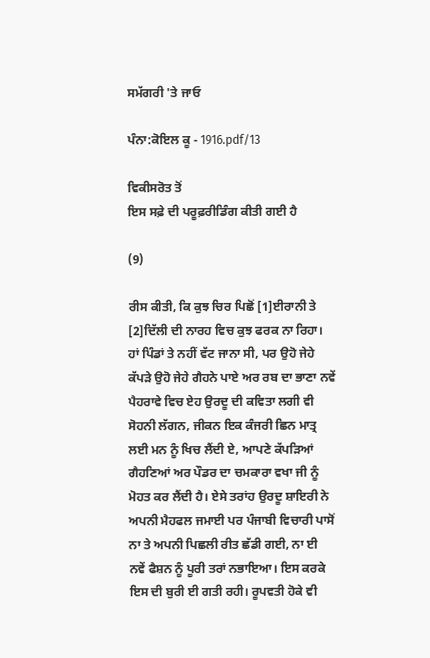ਸਮੱਗਰੀ 'ਤੇ ਜਾਓ

ਪੰਨਾ:ਕੋਇਲ ਕੂ - 1916.pdf/13

ਵਿਕੀਸਰੋਤ ਤੋਂ
ਇਸ ਸਫ਼ੇ ਦੀ ਪਰੂਫ਼ਰੀਡਿੰਗ ਕੀਤੀ ਗਈ ਹੈ

(9)

ਰੀਸ ਕੀਤੀ, ਕਿ ਕੁਝ ਚਿਰ ਪਿਛੋਂ [1]ਈਰਾਨੀ ਤੇ [2]ਦਿੱਲੀ ਦੀ ਨਾਰਹ ਵਿਚ ਕੁਝ ਫਰਕ ਨਾ ਰਿਹਾ। ਹਾਂ ਪਿੰਡਾਂ ਤੇ ਨਹੀਂ ਵੱਟ ਜਾਨਾ ਸੀ, ਪਰ ਉਹੋ ਜੇਹੇ ਕੱਪੜੇ ਉਹੋ ਜੇਹੇ ਗੈਹਨੇ ਪਾਏ ਅਰ ਰਬ ਦਾ ਭਾਣਾ ਨਵੇਂ ਪੈਹਰਾਵੇ ਵਿਚ ਏਹ ਉਰਦੂ ਦੀ ਕਵਿਤਾ ਲਗੀ ਵੀ ਸੋਹਨੀ ਲੱਗਨ, ਜੀਕਨ ਇਕ ਕੰਜਰੀ ਛਿਨ ਮਾਤ੍ਰ ਲਈ ਮਨ ਨੂੰ ਖਿਚ ਲੈਂਦੀ ਏ, ਆਪਣੇ ਕੱਪੜਿਆਂ ਗੈਹਣਿਆਂ ਅਰ ਪੌਡਰ ਦਾ ਚਮਕਾਰਾ ਵਖਾ ਜੀ ਨੂੰ ਮੋਹਤ ਕਰ ਲੈਂਦੀ ਹੈ। ਏਸੇ ਤਰਾਂਹ ਉਰਦੂ ਸ਼ਾਇਰੀ ਨੇ ਅਪਨੀ ਮੈਹਫਲ ਜਮਾਈ ਪਰ ਪੰਜਾਬੀ ਵਿਚਾਰੀ ਪਾਸੋਂ ਨਾ ਤੇ ਅਪਨੀ ਪਿਛਲੀ ਰੀਤ ਛੱਡੀ ਗਈ, ਨਾ ਈ ਨਵੇਂ ਫੈਸ਼ਨ ਨੂੰ ਪੂਰੀ ਤਰਾਂ ਨਭਾਇਆ। ਇਸ ਕਰਕੇ ਇਸ ਦੀ ਬੁਰੀ ਈ ਗਤੀ ਰਹੀ। ਰੂਪਵਤੀ ਹੋਕੇ ਵੀ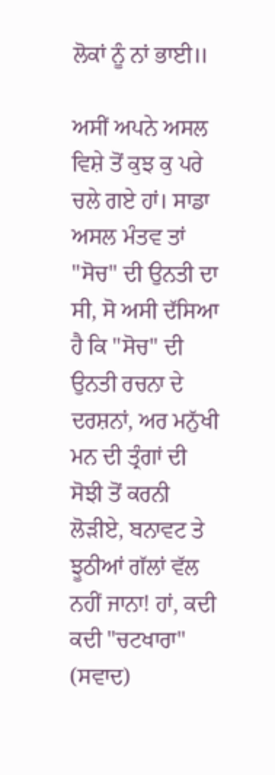ਲੋਕਾਂ ਨੂੰ ਨਾਂ ਭਾਈ॥

ਅਸੀਂ ਅਪਨੇ ਅਸਲ ਵਿਸ਼ੇ ਤੋਂ ਕੁਝ ਕੁ ਪਰੇ ਚਲੇ ਗਏ ਹਾਂ। ਸਾਡਾ ਅਸਲ ਮੰਤਵ ਤਾਂ "ਸੋਚ" ਦੀ ਉਨਤੀ ਦਾ ਸੀ, ਸੋ ਅਸੀ ਦੱਸਿਆ ਹੈ ਕਿ "ਸੋਚ" ਦੀ ਉਨਤੀ ਰਚਨਾ ਦੇ ਦਰਸ਼ਨਾਂ, ਅਰ ਮਨੁੱਖੀ ਮਨ ਦੀ ਤ੍ਰੰਗਾਂ ਦੀ ਸੋਝੀ ਤੋਂ ਕਰਨੀ ਲੋੜੀਏ, ਬਨਾਵਟ ਤੇ ਝੂਠੀਆਂ ਗੱਲਾਂ ਵੱਲ ਨਹੀਂ ਜਾਨਾ! ਹਾਂ, ਕਦੀ ਕਦੀ "ਚਟਖਾਰਾ" (ਸਵਾਦ)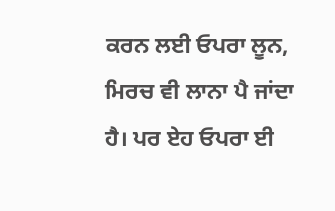ਕਰਨ ਲਈ ਓਪਰਾ ਲੂਨ, ਮਿਰਚ ਵੀ ਲਾਨਾ ਪੈ ਜਾਂਦਾ ਹੈ। ਪਰ ਏਹ ਓਪਰਾ ਈ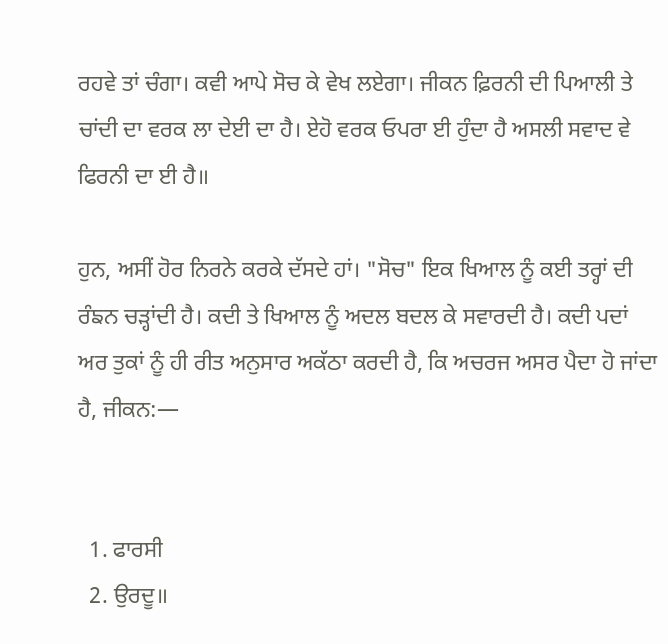ਰਹਵੇ ਤਾਂ ਚੰਗਾ। ਕਵੀ ਆਪੇ ਸੋਚ ਕੇ ਵੇਖ ਲਏਗਾ। ਜੀਕਨ ਫ਼ਿਰਨੀ ਦੀ ਪਿਆਲੀ ਤੇ ਚਾਂਦੀ ਦਾ ਵਰਕ ਲਾ ਦੇਈ ਦਾ ਹੈ। ਏਹੋ ਵਰਕ ਓਪਰਾ ਈ ਹੁੰਦਾ ਹੈ ਅਸਲੀ ਸਵਾਦ ਵੇ ਫਿਰਨੀ ਦਾ ਈ ਹੈ॥

ਹੁਨ, ਅਸੀਂ ਹੋਰ ਨਿਰਨੇ ਕਰਕੇ ਦੱਸਦੇ ਹਾਂ। "ਸੋਚ" ਇਕ ਖਿਆਲ ਨੂੰ ਕਈ ਤਰ੍ਹਾਂ ਦੀ ਰੰਙਨ ਚੜ੍ਹਾਂਦੀ ਹੈ। ਕਦੀ ਤੇ ਖਿਆਲ ਨੂੰ ਅਦਲ ਬਦਲ ਕੇ ਸਵਾਰਦੀ ਹੈ। ਕਦੀ ਪਦਾਂ ਅਰ ਤੁਕਾਂ ਨੂੰ ਹੀ ਰੀਤ ਅਨੁਸਾਰ ਅਕੱਠਾ ਕਰਦੀ ਹੈ, ਕਿ ਅਚਰਜ ਅਸਰ ਪੈਦਾ ਹੋ ਜਾਂਦਾ ਹੈ, ਜੀਕਨ:—


  1. ਫਾਰਸੀ
  2. ਉਰਦੂ॥